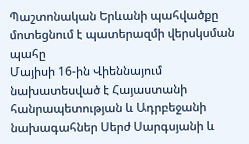Պաշտոնական Երևանի պահվածքը մոտեցնում է պատերազմի վերսկսման պահը
Մայիսի 16-ին Վիեննայում նախատեսված է Հայաստանի հանրապետության և Ադրբեջանի նախագահներ Սերժ Սարգսյանի և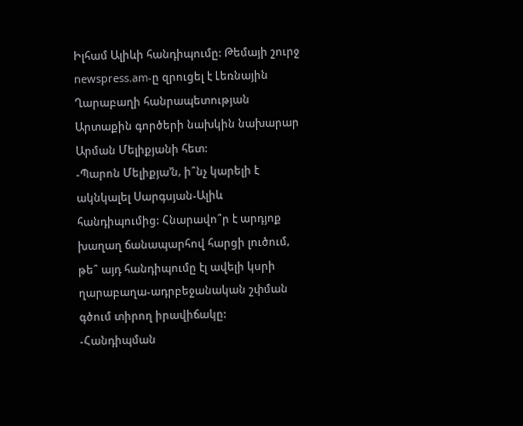Իլհամ Ալիևի հանդիպումը: Թեմայի շուրջ newspress.am-ը զրուցել է Լեռնային Ղարաբաղի հանրապետության Արտաքին գործերի նախկին նախարար Արման Մելիքյանի հետ:
-Պարոն Մելիքյա’ն, ի՞նչ կարելի է ակնկալել Սարգսյան-Ալիև հանդիպումից: Հնարավո՞ր է արդյոք խաղաղ ճանապարհով հարցի լուծում, թե՞ այդ հանդիպումը էլ ավելի կսրի ղարաբաղա-ադրբեջանական շփման գծում տիրող իրավիճակը:
-Հանդիպման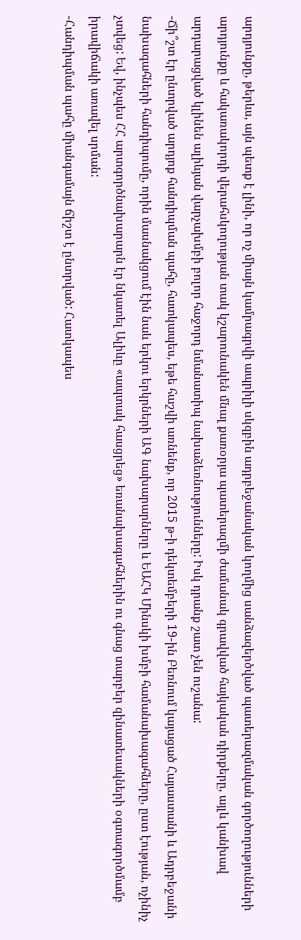արդյունքը, թերևս, այն պետք է լինի, որ ոչ միայն կամրագրվի ապրիլի սկզբին ադրբեջանական կողմից սանձազերծված պատերազմական գործողությունների արդյունքը և հակառակորդի վերահսկողության տակ կշարունակեն մնալ քառօրյա պատերազմի ժամանակ գրավված հայկական դիրքերը, այլև կանխավ արդարացված կլինեն ալիևյան վարչախմբի բոլոր հաջորդ նմանատիպ նախաձեռնությունները: Իսկ դրանք շատ չեն ուշանա:
-Ճի՞շտ էր ընտրված արդյոք հանդիպման պահը, հատկապես, եթե հաշվի առնենք, որ 2015 թ-ի դեկտեմբերի 19-ին Բեռնում կայացած Հայաստանի և Ադրբեջանի նախագահների հանդիպումը, որին մասնակցում էին նաև երկու երկրների ԱԳ նախարարները և ԵԱՀԿ Մինսկի խմբի համանախագահները, ըստ էության, ոչինիչ չտվեց: Եվ, ինչպես ՀՀ արտգործնախարարն էր նկատել Ալիևը «ապտակ հասցրեց» եռանախագահներին ու գնաց տարբեր զինատեսակների օգտագործմամբ իրավիճակի առավել սրման:
-Հանդիպման պահը միանգամայն ճիշտ է ընտրված: Հատկապես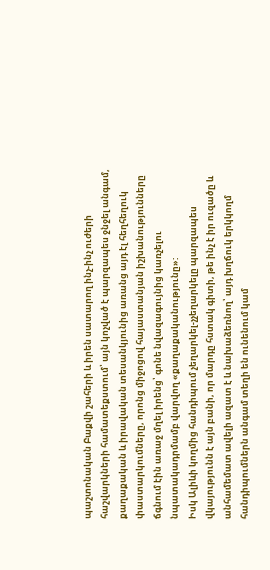պաշտոնական Բաքվի շահերի և իրեն սատարող ինչ-ինչ ուժերի հաշվարկների համատեքստում՝ այն կոչված է պարզապես ջնջել անգամ, քաղաքական և իրավական տեսանկյունից առանց այդ էլ հեղհեղուկ փաստարկումները, որոնց միջոցով հայաստանյան իշխանությունները ճգնում էին առաջ մղել իրենց՝ գոնե նվազագույնից կառչելու նպատակադրմամբ վարվող «քաղաքականությունը»:
Իսկ Ալիևի կողմից հանդիպում չեղարկել-չչեղարկելը պարզապես վկայությունն է այն բանի, որ մարդը հստակ գիտի, թե ինչ է իր ուզածը և անհամեմատ ավելի ազատ է և նախաձեռնող՝ այդ խղճուկ երկկողմ հանդիպումներն անգամ տեղի են ունենում կամ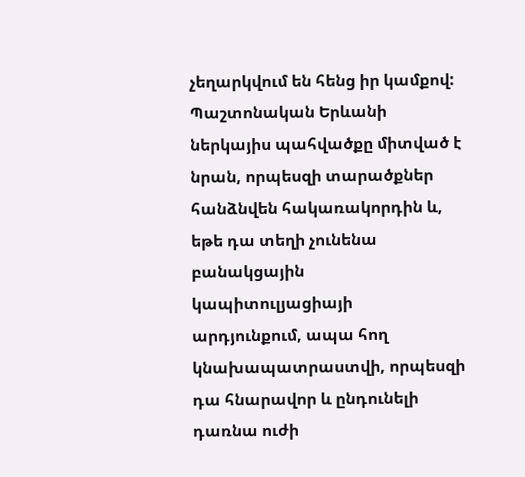չեղարկվում են հենց իր կամքով: Պաշտոնական Երևանի ներկայիս պահվածքը միտված է նրան, որպեսզի տարածքներ հանձնվեն հակառակորդին և, եթե դա տեղի չունենա բանակցային կապիտուլյացիայի արդյունքում, ապա հող կնախապատրաստվի, որպեսզի դա հնարավոր և ընդունելի դառնա ուժի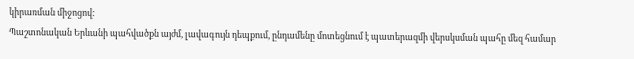կիրառման միջոցով:
Պաշտոնական Երևանի պահվածքն այժմ, լավագույն դեպքում, ընդամենը մոտեցնում է պատերազմի վերսկսման պահը մեզ համար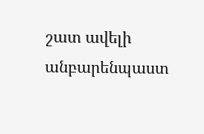շատ ավելի անբարենպաստ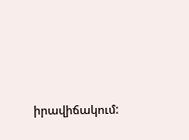իրավիճակում: